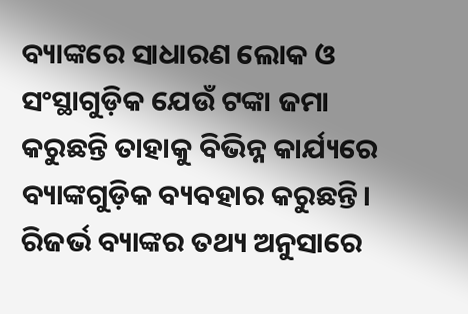ବ୍ୟାଙ୍କରେ ସାଧାରଣ ଲୋକ ଓ ସଂସ୍ଥାଗୁଡ଼ିକ ଯେଉଁ ଟଙ୍କା ଜମା କରୁଛନ୍ତି ତାହାକୁ ବିଭିନ୍ନ କାର୍ଯ୍ୟରେ ବ୍ୟାଙ୍କଗୁଡ଼ିକ ବ୍ୟବହାର କରୁଛନ୍ତି। ରିଜର୍ଭ ବ୍ୟାଙ୍କର ତଥ୍ୟ ଅନୁସାରେ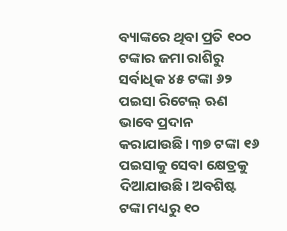ବ୍ୟାଙ୍କରେ ଥିବା ପ୍ରତି ୧୦୦ ଟଙ୍କାର ଜମା ରାଶିରୁ ସର୍ବାଧିକ ୪୫ ଟଙ୍କା ୬୨ ପଇସା ରିଟେଲ୍ ଋଣ ଭାବେ ପ୍ରଦାନ କରାଯାଉଛି। ୩୭ ଟଙ୍କା ୧୬ ପଇସାକୁ ସେବା କ୍ଷେତ୍ରକୁ ଦିଆଯାଉଛି। ଅବଶିଷ୍ଟ ଟଙ୍କା ମଧ୍ୟରୁ ୧୦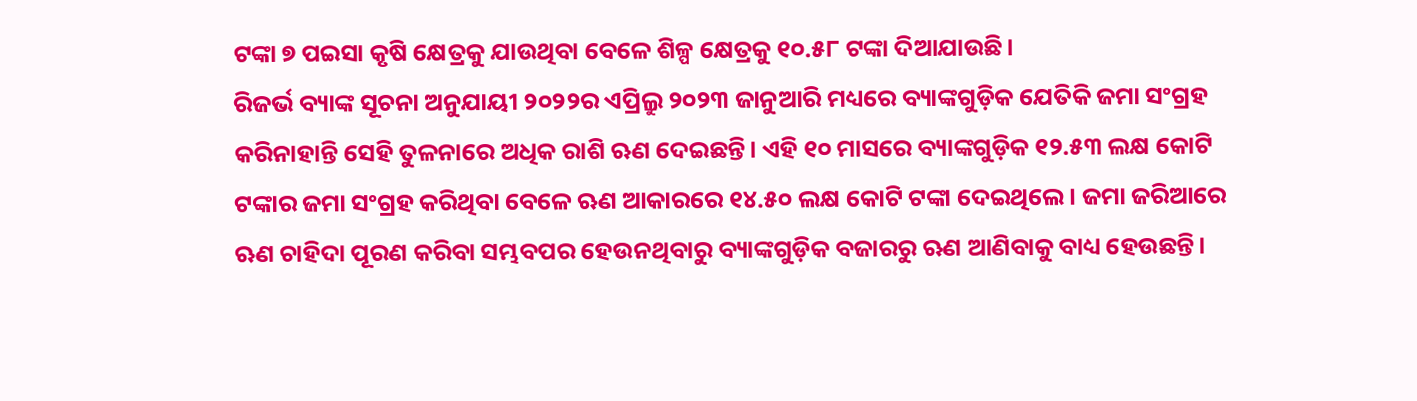ଟଙ୍କା ୭ ପଇସା କୃଷି କ୍ଷେତ୍ରକୁ ଯାଉଥିବା ବେଳେ ଶିଳ୍ପ କ୍ଷେତ୍ରକୁ ୧୦.୫୮ ଟଙ୍କା ଦିଆଯାଉଛି।
ରିଜର୍ଭ ବ୍ୟାଙ୍କ ସୂଚନା ଅନୁଯାୟୀ ୨୦୨୨ର ଏପ୍ରିଲ୍ରୁ ୨୦୨୩ ଜାନୁଆରି ମଧ୍ୟରେ ବ୍ୟାଙ୍କଗୁଡ଼ିକ ଯେତିକି ଜମା ସଂଗ୍ରହ କରିନାହାନ୍ତି ସେହି ତୁଳନାରେ ଅଧିକ ରାଶି ଋଣ ଦେଇଛନ୍ତି। ଏହି ୧୦ ମାସରେ ବ୍ୟାଙ୍କଗୁଡ଼ିକ ୧୨.୫୩ ଲକ୍ଷ କୋଟି ଟଙ୍କାର ଜମା ସଂଗ୍ରହ କରିଥିବା ବେଳେ ଋଣ ଆକାରରେ ୧୪.୫୦ ଲକ୍ଷ କୋଟି ଟଙ୍କା ଦେଇଥିଲେ। ଜମା ଜରିଆରେ ଋଣ ଚାହିଦା ପୂରଣ କରିବା ସମ୍ଭବପର ହେଉନଥିବାରୁ ବ୍ୟାଙ୍କଗୁଡ଼ିକ ବଜାରରୁ ଋଣ ଆଣିବାକୁ ବାଧ୍ୟ ହେଉଛନ୍ତି।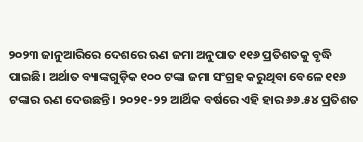୨୦୨୩ ଜାନୁଆରିରେ ଦେଶରେ ଋଣ ଜମା ଅନୁପାତ ୧୧୬ ପ୍ରତିଶତକୁ ବୃଦ୍ଧି ପାଇଛି। ଅର୍ଥାତ ବ୍ୟାଙ୍କଗୁଡ଼ିକ ୧୦୦ ଟଙ୍କା ଜମା ସଂଗ୍ରହ କରୁଥିବା ବେଳେ ୧୧୬ ଟଙ୍କାର ଋଣ ଦେଉଛନ୍ତି। ୨୦୨୧-୨୨ ଆର୍ଥିକ ବର୍ଷରେ ଏହି ହାର ୬୬.୫୪ ପ୍ରତିଶତ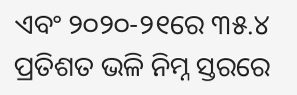ଏବଂ ୨୦୨୦-୨୧ରେ ୩୫.୪ ପ୍ରତିଶତ ଭଳି ନିମ୍ନ ସ୍ତରରେ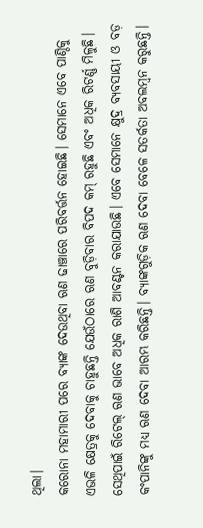ଥିଲା।
କରୋନା ମହାମାରୀ ପରେ ବ୍ୟାଙ୍କ ଦେଉଥିବା ଋଣ ଢାଞ୍ଚାରେ ପରିବର୍ତ୍ତନ ହୋଇଛି। ସେମାନେ ଏବେ ପାଣ୍ଠିକୁ ଏଭଳି କ୍ଷେତ୍ରକୁ ଦେବାକୁ ଚାହୁଛନ୍ତି ଯେଉଁଠାରେ ଋଣ ବୁଡ଼ିବାର ବିପଦ କମ୍ ରହୁଛି ଏବଂ ଅଧିକ ରିଟର୍ଣ୍ଣ ମିଳୁଛି। ସେଥିପାଇଁ ରିଟେଲ୍ ଋଣ ଭାବେ ଅଧିକ ରାଶି ଆବଣ୍ଟନ କରାଯାଉଛି। ଏବେ ସେମାନେ କ୍ଷୁଦ୍ର ବ୍ୟବସାୟୀ ଓ ବଡ଼ କଂପାନିଙ୍କୁ ମଧ୍ୟ ଋଣ ଦେବା ଆରମ୍ଭ କରିଛନ୍ତି। ବ୍ୟାଙ୍କଗୁଡ଼ିକ ଋଣ ଦେବା ବେଳେ ସତର୍କତା ଅବଲମ୍ବନ କରୁଛନ୍ତି।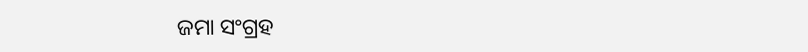ଜମା ସଂଗ୍ରହ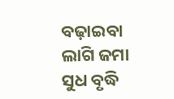ବଢ଼ାଇବା ଲାଗି ଜମା ସୁଧ ବୃଦ୍ଧି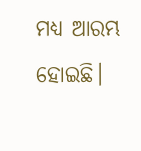ମଧ୍ୟ ଆରମ୍ଭ ହୋଇଛି।